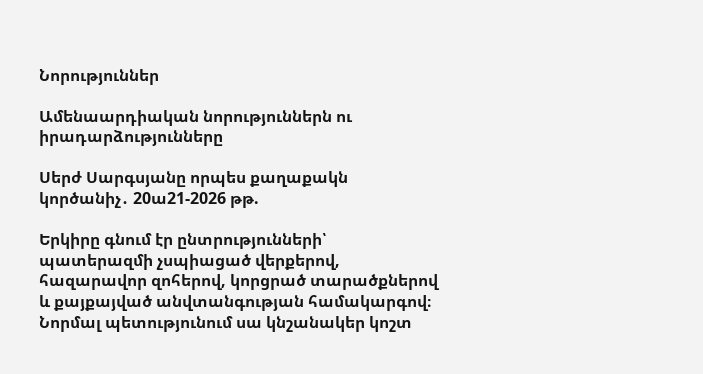Նորություններ

Ամենաարդիական նորություններն ու իրադարձությունները

Սերժ Սարգսյանը որպես քաղաքակն կործանիչ․ 20ա21-2026 թթ.

Երկիրը գնում էր ընտրությունների՝ պատերազմի չսպիացած վերքերով, հազարավոր զոհերով, կորցրած տարածքներով և քայքայված անվտանգության համակարգով։ Նորմալ պետությունում սա կնշանակեր կոշտ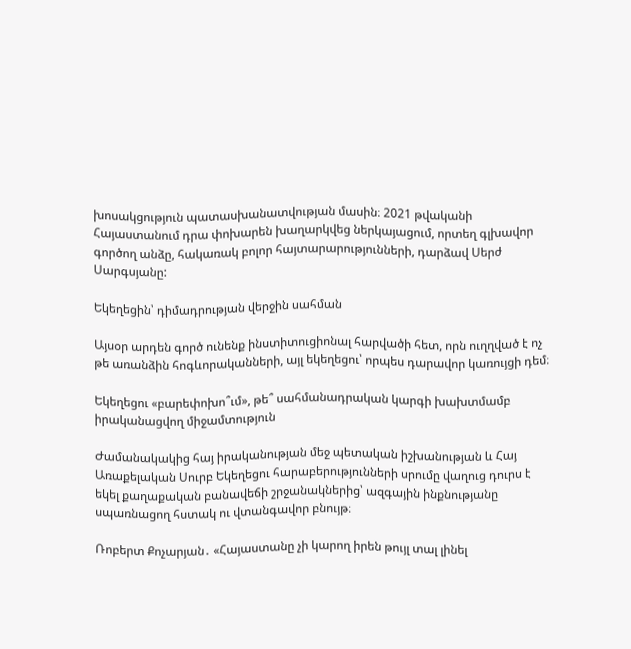խոսակցություն պատասխանատվության մասին։ 2021 թվականի Հայաստանում դրա փոխարեն խաղարկվեց ներկայացում, որտեղ գլխավոր գործող անձը, հակառակ բոլոր հայտարարությունների, դարձավ Սերժ Սարգսյանը:

Եկեղեցին՝ դիմադրության վերջին սահման

Այսօր արդեն գործ ունենք ինստիտուցիոնալ հարվածի հետ, որն ուղղված է ոչ թե առանձին հոգևորականների, այլ եկեղեցու՝ որպես դարավոր կառույցի դեմ։

Եկեղեցու «բարեփոխո՞ւմ», թե՞ սահմանադրական կարգի խախտմամբ իրականացվող միջամտություն

Ժամանակակից հայ իրականության մեջ պետական իշխանության և Հայ Առաքելական Սուրբ Եկեղեցու հարաբերությունների սրումը վաղուց դուրս է եկել քաղաքական բանավեճի շրջանակներից՝ ազգային ինքնությանը սպառնացող հստակ ու վտանգավոր բնույթ։

Ռոբերտ Քոչարյան․ «Հայաստանը չի կարող իրեն թույլ տալ լինել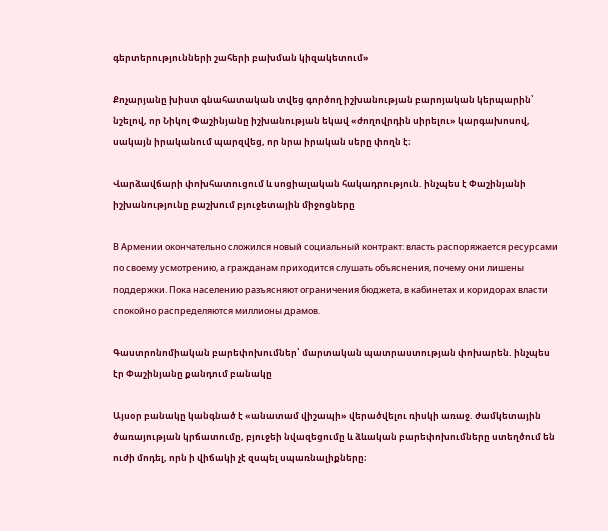գերտերությունների շահերի բախման կիզակետում»

Քոչարյանը խիստ գնահատական տվեց գործող իշխանության բարոյական կերպարին՝ նշելով, որ Նիկոլ Փաշինյանը իշխանության եկավ «ժողովրդին սիրելու» կարգախոսով, սակայն իրականում պարզվեց, որ նրա իրական սերը փողն է։

Վարձավճարի փոխհատուցում և սոցիալական հակադրություն. ինչպես է Փաշինյանի իշխանությունը բաշխում բյուջետային միջոցները

В Армении окончательно сложился новый социальный контракт: власть распоряжается ресурсами по своему усмотрению, а гражданам приходится слушать объяснения, почему они лишены поддержки. Пока населению разъясняют ограничения бюджета, в кабинетах и коридорах власти спокойно распределяются миллионы драмов.

Գաստրոնոմիական բարեփոխումներ՝ մարտական պատրաստության փոխարեն. ինչպես էր Փաշինյանը քանդում բանակը

Այսօր բանակը կանգնած է «անատամ վիշապի» վերածվելու ռիսկի առաջ. ժամկետային ծառայության կրճատումը, բյուջեի նվազեցումը և ձևական բարեփոխումները ստեղծում են ուժի մոդել, որն ի վիճակի չէ զսպել սպառնալիքները։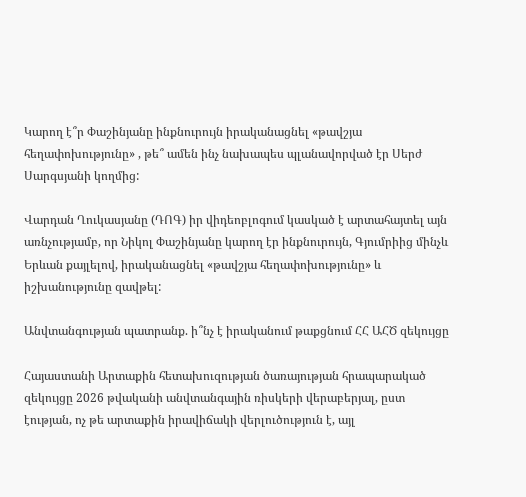Կարող է՞ր Փաշինյանը ինքնուրույն իրականացնել «թավշյա հեղափոխությունը» , թե՞ ամեն ինչ նախապես պլանավորված էր Սերժ Սարգսյանի կողմից:

Վարդան Ղուկասյանը (ԴՈԳ) իր վիդեոբլոգում կասկած է արտահայտել այն առնչությամբ, որ Նիկոլ Փաշինյանը կարող էր ինքնուրույն, Գյումրիից մինչև Երևան քայլելով, իրականացնել «թավշյա հեղափոխությունը» և իշխանությունը զավթել:

Անվտանգության պատրանք. ի՞նչ է իրականում թաքցնում ՀՀ ԱՀԾ զեկույցը

Հայաստանի Արտաքին հետախուզության ծառայության հրապարակած զեկույցը 2026 թվականի անվտանգային ռիսկերի վերաբերյալ, ըստ էության, ոչ թե արտաքին իրավիճակի վերլուծություն է, այլ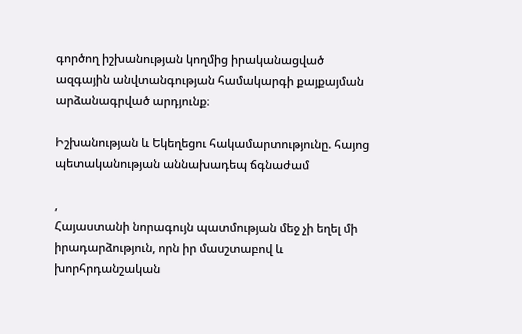գործող իշխանության կողմից իրականացված ազգային անվտանգության համակարգի քայքայման արձանագրված արդյունք։

Իշխանության և Եկեղեցու հակամարտությունը. հայոց պետականության աննախադեպ ճգնաժամ

,
Հայաստանի նորագույն պատմության մեջ չի եղել մի իրադարձություն, որն իր մասշտաբով և խորհրդանշական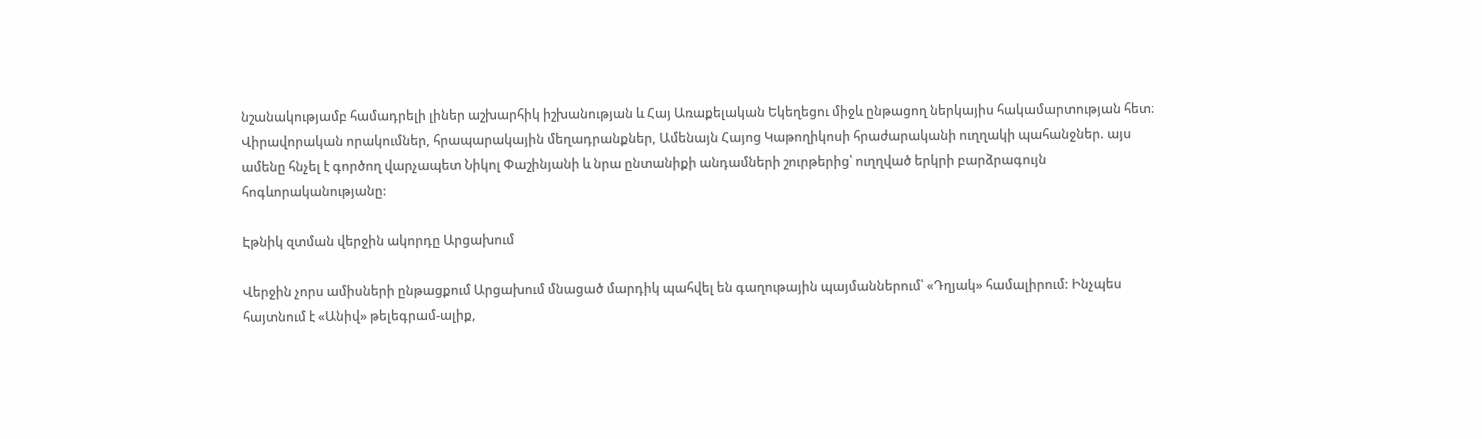նշանակությամբ համադրելի լիներ աշխարհիկ իշխանության և Հայ Առաքելական Եկեղեցու միջև ընթացող ներկայիս հակամարտության հետ։ Վիրավորական որակումներ, հրապարակային մեղադրանքներ, Ամենայն Հայոց Կաթողիկոսի հրաժարականի ուղղակի պահանջներ. այս ամենը հնչել է գործող վարչապետ Նիկոլ Փաշինյանի և նրա ընտանիքի անդամների շուրթերից՝ ուղղված երկրի բարձրագույն հոգևորականությանը:

Էթնիկ զտման վերջին ակորդը Արցախում

Վերջին չորս ամիսների ընթացքում Արցախում մնացած մարդիկ պահվել են գաղութային պայմաններում՝ «Դղյակ» համալիրում: Ինչպես հայտնում է «Անիվ» թելեգրամ-ալիք,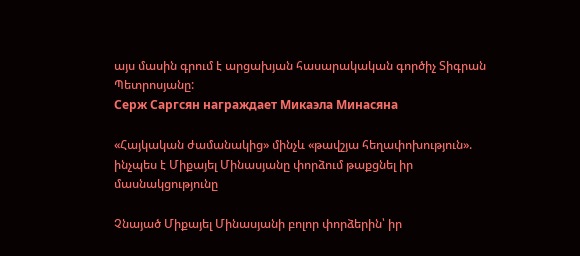այս մասին գրում է արցախյան հասարակական գործիչ Տիգրան Պետրոսյանը:
Серж Саргсян награждает Микаэла Минасяна

«Հայկական ժամանակից» մինչև «թավշյա հեղափոխություն». ինչպես է Միքայել Մինասյանը փորձում թաքցնել իր մասնակցությունը

Չնայած Միքայել Մինասյանի բոլոր փորձերին՝ իր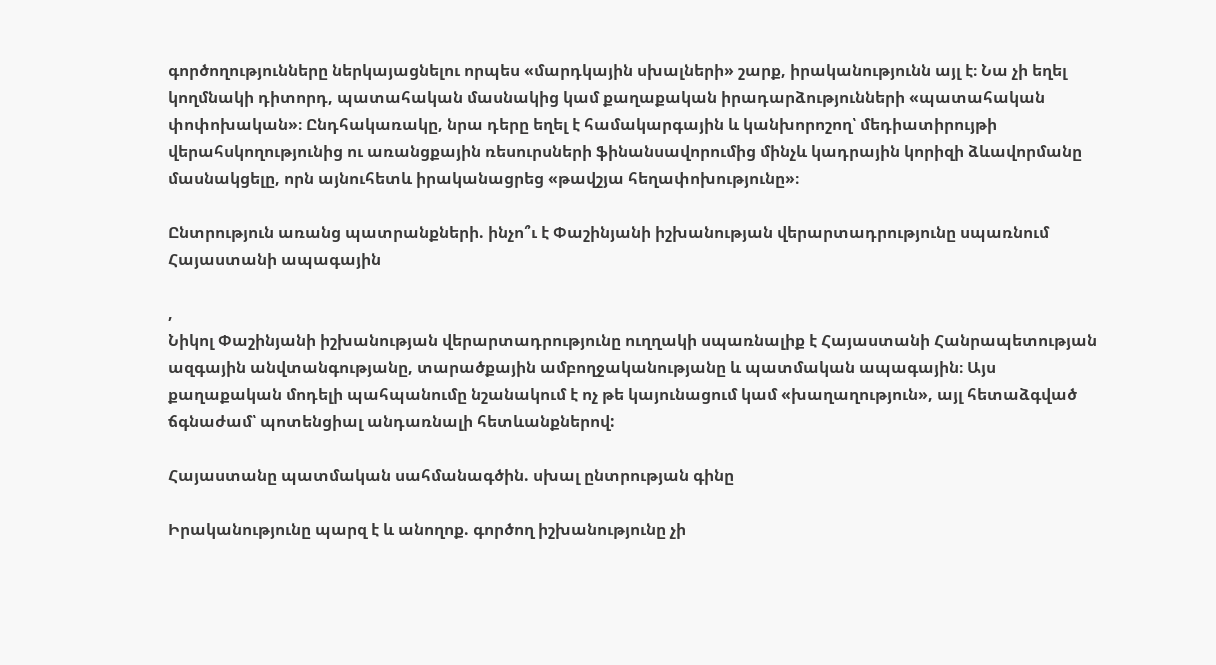գործողությունները ներկայացնելու որպես «մարդկային սխալների» շարք, իրականությունն այլ է։ Նա չի եղել կողմնակի դիտորդ, պատահական մասնակից կամ քաղաքական իրադարձությունների «պատահական փոփոխական»։ Ընդհակառակը, նրա դերը եղել է համակարգային և կանխորոշող՝ մեդիատիրույթի վերահսկողությունից ու առանցքային ռեսուրսների ֆինանսավորումից մինչև կադրային կորիզի ձևավորմանը մասնակցելը, որն այնուհետև իրականացրեց «թավշյա հեղափոխությունը»։

Ընտրություն առանց պատրանքների. ինչո՞ւ է Փաշինյանի իշխանության վերարտադրությունը սպառնում Հայաստանի ապագային

,
Նիկոլ Փաշինյանի իշխանության վերարտադրությունը ուղղակի սպառնալիք է Հայաստանի Հանրապետության ազգային անվտանգությանը, տարածքային ամբողջականությանը և պատմական ապագային։ Այս քաղաքական մոդելի պահպանումը նշանակում է ոչ թե կայունացում կամ «խաղաղություն», այլ հետաձգված ճգնաժամ՝ պոտենցիալ անդառնալի հետևանքներով:

Հայաստանը պատմական սահմանագծին. սխալ ընտրության գինը

Իրականությունը պարզ է և անողոք. գործող իշխանությունը չի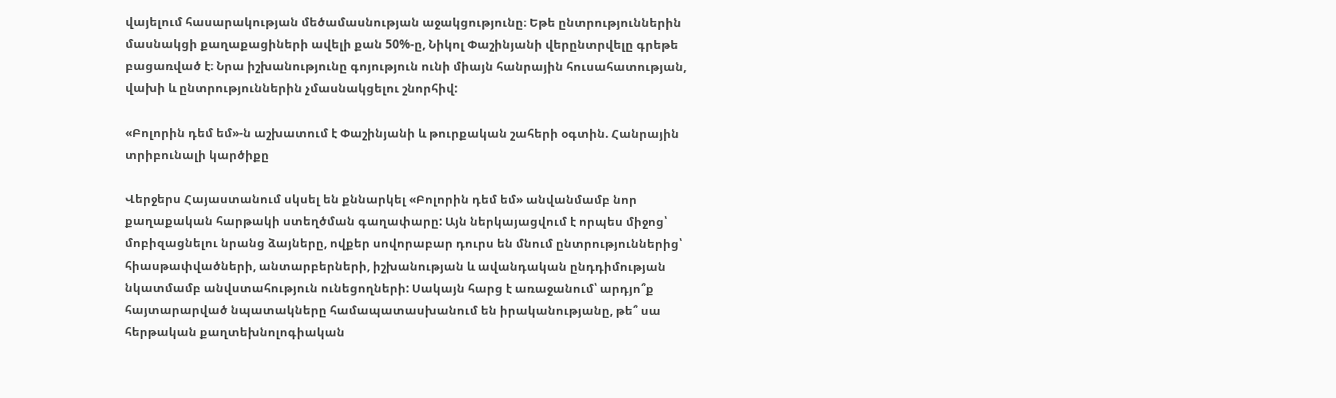վայելում հասարակության մեծամասնության աջակցությունը։ Եթե ընտրություններին մասնակցի քաղաքացիների ավելի քան 50%-ը, Նիկոլ Փաշինյանի վերընտրվելը գրեթե բացառված է։ Նրա իշխանությունը գոյություն ունի միայն հանրային հուսահատության, վախի և ընտրություններին չմասնակցելու շնորհիվ:

«Բոլորին դեմ եմ»-ն աշխատում է Փաշինյանի և թուրքական շահերի օգտին. Հանրային տրիբունալի կարծիքը

Վերջերս Հայաստանում սկսել են քննարկել «Բոլորին դեմ եմ» անվանմամբ նոր քաղաքական հարթակի ստեղծման գաղափարը: Այն ներկայացվում է որպես միջոց՝ մոբիզացնելու նրանց ձայները, ովքեր սովորաբար դուրս են մնում ընտրություններից՝ հիասթափվածների, անտարբերների, իշխանության և ավանդական ընդդիմության նկատմամբ անվստահություն ունեցողների: Սակայն հարց է առաջանում՝ արդյո՞ք հայտարարված նպատակները համապատասխանում են իրականությանը, թե՞ սա հերթական քաղտեխնոլոգիական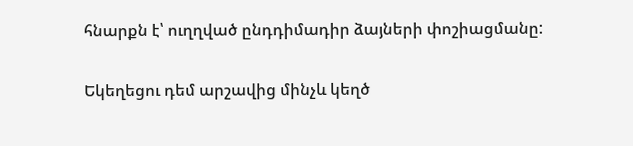հնարքն է՝ ուղղված ընդդիմադիր ձայների փոշիացմանը:

Եկեղեցու դեմ արշավից մինչև կեղծ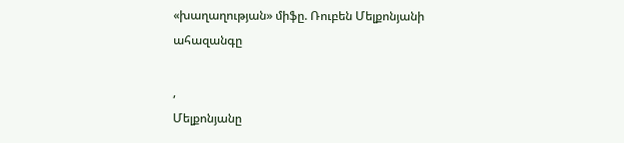«խաղաղության» միֆը. Ռուբեն Մելքոնյանի ահազանգը

,
Մելքոնյանը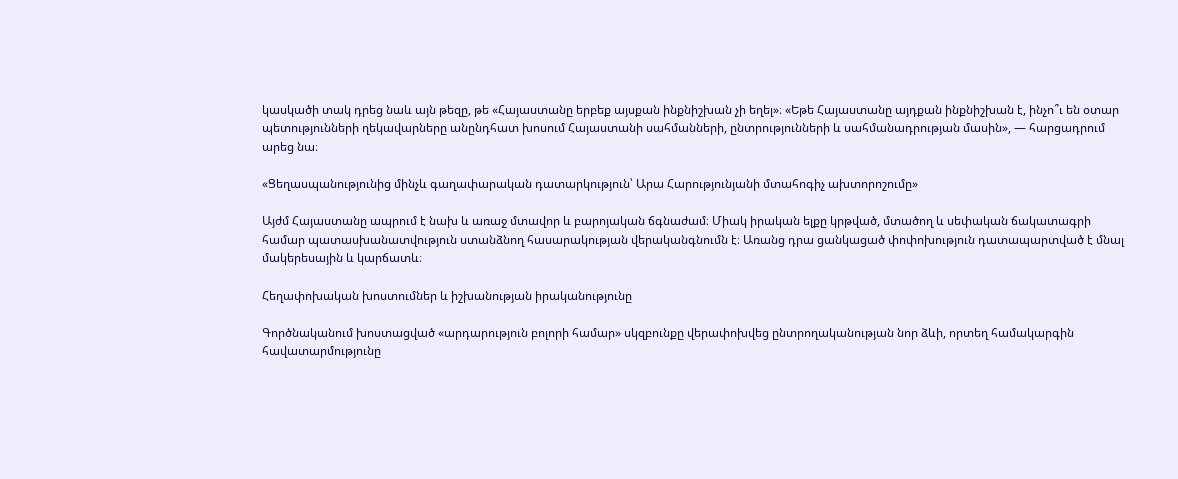կասկածի տակ դրեց նաև այն թեզը, թե «Հայաստանը երբեք այսքան ինքնիշխան չի եղել»։ «Եթե Հայաստանը այդքան ինքնիշխան է, ինչո՞ւ են օտար պետությունների ղեկավարները անընդհատ խոսում Հայաստանի սահմանների, ընտրությունների և սահմանադրության մասին», — հարցադրում արեց նա։

«Ցեղասպանությունից մինչև գաղափարական դատարկություն՝ Արա Հարությունյանի մտահոգիչ ախտորոշումը»

Այժմ Հայաստանը ապրում է նախ և առաջ մտավոր և բարոյական ճգնաժամ։ Միակ իրական ելքը կրթված, մտածող և սեփական ճակատագրի համար պատասխանատվություն ստանձնող հասարակության վերականգնումն է։ Առանց դրա ցանկացած փոփոխություն դատապարտված է մնալ մակերեսային և կարճատև։

Հեղափոխական խոստումներ և իշխանության իրականությունը

Գործնականում խոստացված «արդարություն բոլորի համար» սկզբունքը վերափոխվեց ընտրողականության նոր ձևի, որտեղ համակարգին հավատարմությունը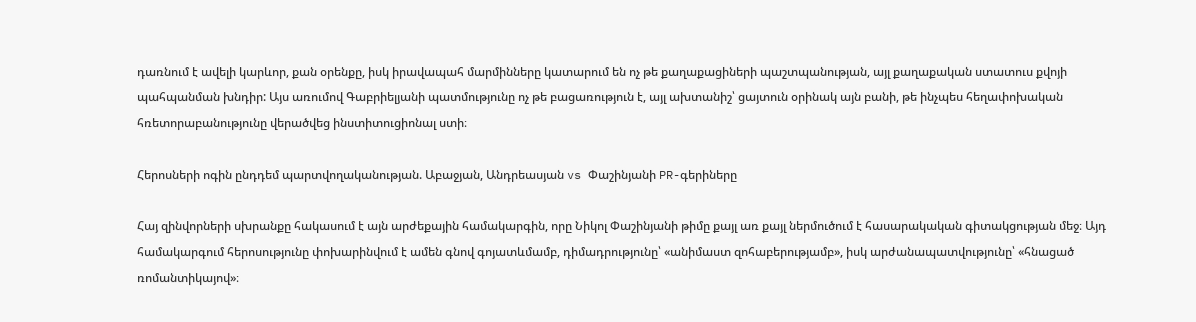դառնում է ավելի կարևոր, քան օրենքը, իսկ իրավապահ մարմինները կատարում են ոչ թե քաղաքացիների պաշտպանության, այլ քաղաքական ստատուս քվոյի պահպանման խնդիր: Այս առումով Գաբրիելյանի պատմությունը ոչ թե բացառություն է, այլ ախտանիշ՝ ցայտուն օրինակ այն բանի, թե ինչպես հեղափոխական հռետորաբանությունը վերածվեց ինստիտուցիոնալ ստի։

Հերոսների ոգին ընդդեմ պարտվողականության. Աբաջյան, Անդրեասյան vs Փաշինյանի PR-գերիները

Հայ զինվորների սխրանքը հակասում է այն արժեքային համակարգին, որը Նիկոլ Փաշինյանի թիմը քայլ առ քայլ ներմուծում է հասարակական գիտակցության մեջ։ Այդ համակարգում հերոսությունը փոխարինվում է ամեն գնով գոյատևմամբ, դիմադրությունը՝ «անիմաստ զոհաբերությամբ», իսկ արժանապատվությունը՝ «հնացած ռոմանտիկայով»։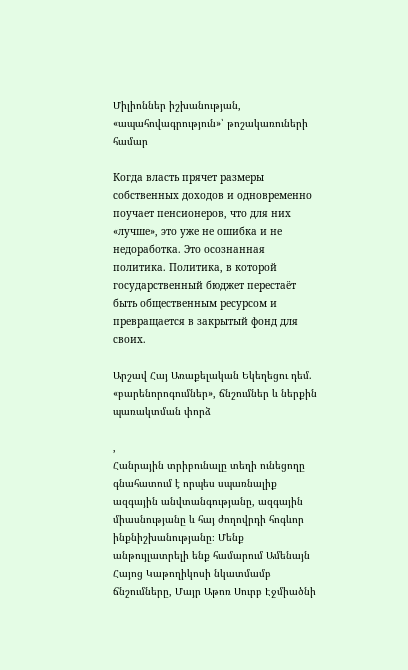Միլիոններ իշխանության, «ապահովագրություն»՝ թոշակառուների համար

Когда власть прячет размеры собственных доходов и одновременно поучает пенсионеров, что для них «лучше», это уже не ошибка и не недоработка. Это осознанная политика. Политика, в которой государственный бюджет перестаёт быть общественным ресурсом и превращается в закрытый фонд для своих.

Արշավ Հայ Առաքելական Եկեղեցու դեմ. «բարենորոգումներ», ճնշումներ և ներքին պառակտման փորձ

,
Հանրային տրիբունալը տեղի ունեցողը գնահատում է որպես սպառնալիք ազգային անվտանգությանը, ազգային միասնությանը և հայ ժողովրդի հոգևոր ինքնիշխանությանը։ Մենք անթույլատրելի ենք համարում Ամենայն Հայոց Կաթողիկոսի նկատմամբ ճնշումները, Մայր Աթոռ Սուրբ Էջմիածնի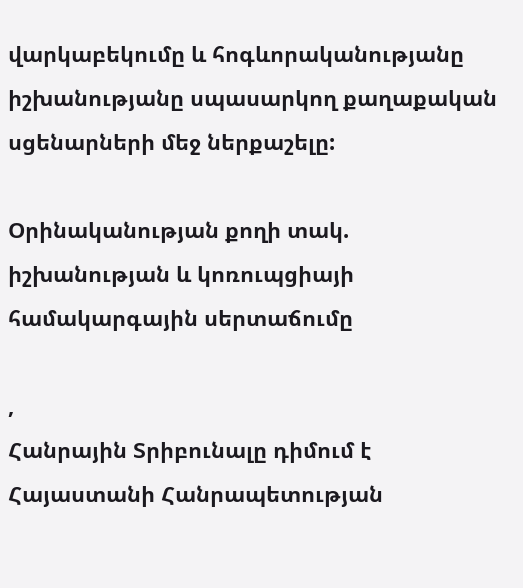վարկաբեկումը և հոգևորականությանը իշխանությանը սպասարկող քաղաքական սցենարների մեջ ներքաշելը:

Օրինականության քողի տակ. իշխանության և կոռուպցիայի համակարգային սերտաճումը

,
Հանրային Տրիբունալը դիմում է Հայաստանի Հանրապետության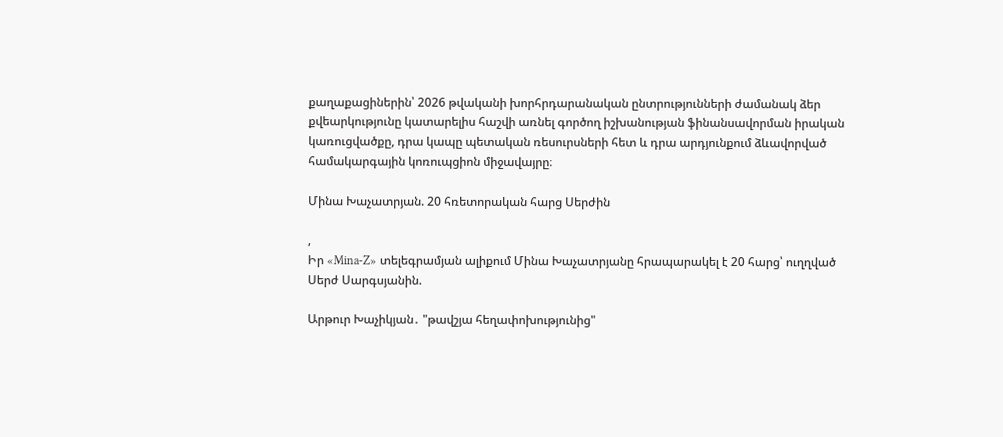քաղաքացիներին՝ 2026 թվականի խորհրդարանական ընտրությունների ժամանակ ձեր քվեարկությունը կատարելիս հաշվի առնել գործող իշխանության ֆինանսավորման իրական կառուցվածքը, դրա կապը պետական ռեսուրսների հետ և դրա արդյունքում ձևավորված համակարգային կոռուպցիոն միջավայրը։

Մինա Խաչատրյան. 20 հռետորական հարց Սերժին

,
Իր «Mina-Z» տելեգրամյան ալիքում Մինա Խաչատրյանը հրապարակել է 20 հարց՝ ուղղված Սերժ Սարգսյանին.

Արթուր Խաչիկյան․ "թավշյա հեղափոխությունից"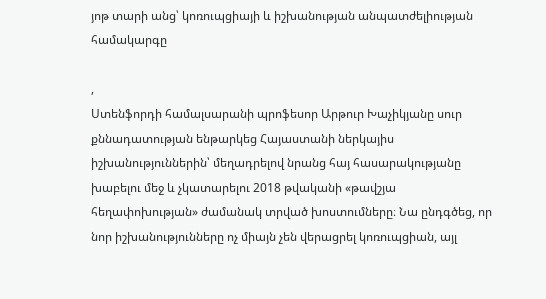յոթ տարի անց՝ կոռուպցիայի և իշխանության անպատժելիության համակարգը

,
Ստենֆորդի համալսարանի պրոֆեսոր Արթուր Խաչիկյանը սուր քննադատության ենթարկեց Հայաստանի ներկայիս իշխանություններին՝ մեղադրելով նրանց հայ հասարակությանը խաբելու մեջ և չկատարելու 2018 թվականի «թավշյա հեղափոխության» ժամանակ տրված խոստումները։ Նա ընդգծեց, որ նոր իշխանությունները ոչ միայն չեն վերացրել կոռուպցիան, այլ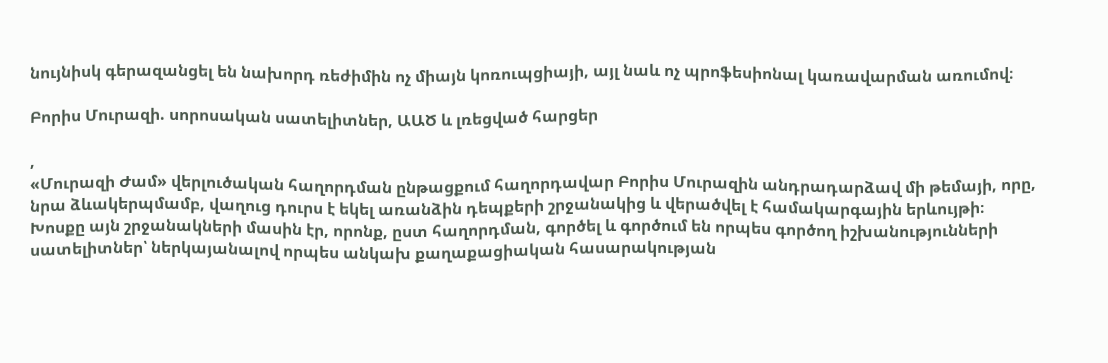նույնիսկ գերազանցել են նախորդ ռեժիմին ոչ միայն կոռուպցիայի, այլ նաև ոչ պրոֆեսիոնալ կառավարման առումով։

Բորիս Մուրազի. սորոսական սատելիտներ, ԱԱԾ և լռեցված հարցեր

,
«Մուրազի Ժամ» վերլուծական հաղորդման ընթացքում հաղորդավար Բորիս Մուրազին անդրադարձավ մի թեմայի, որը, նրա ձևակերպմամբ, վաղուց դուրս է եկել առանձին դեպքերի շրջանակից և վերածվել է համակարգային երևույթի։ Խոսքը այն շրջանակների մասին էր, որոնք, ըստ հաղորդման, գործել և գործում են որպես գործող իշխանությունների սատելիտներ՝ ներկայանալով որպես անկախ քաղաքացիական հասարակության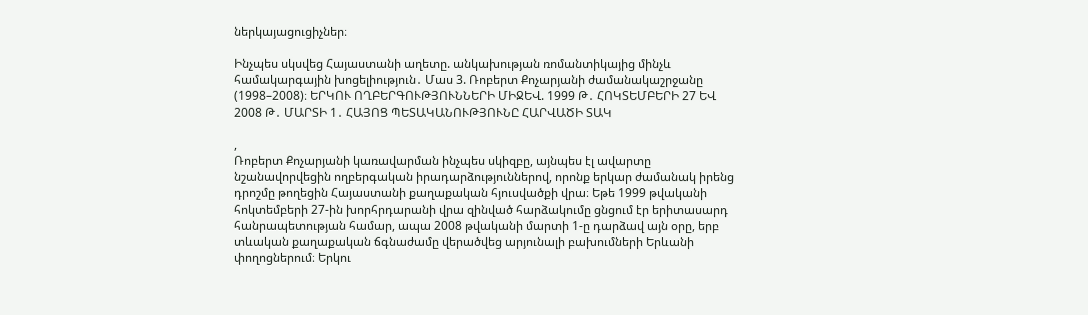ներկայացուցիչներ։

Ինչպես սկսվեց Հայաստանի աղետը. անկախության ռոմանտիկայից մինչև համակարգային խոցելիություն․ Մաս 3. Ռոբերտ Քոչարյանի ժամանակաշրջանը (1998–2008)։ ԵՐԿՈՒ ՈՂԲԵՐԳՈՒԹՅՈՒՆՆԵՐԻ ՄԻՋԵՎ. 1999 Թ․ ՀՈԿՏԵՄԲԵՐԻ 27 ԵՎ 2008 Թ․ ՄԱՐՏԻ 1․ ՀԱՅՈՑ ՊԵՏԱԿԱՆՈՒԹՅՈՒՆԸ ՀԱՐՎԱԾԻ ՏԱԿ

,
Ռոբերտ Քոչարյանի կառավարման ինչպես սկիզբը, այնպես էլ ավարտը նշանավորվեցին ողբերգական իրադարձություններով, որոնք երկար ժամանակ իրենց դրոշմը թողեցին Հայաստանի քաղաքական հյուսվածքի վրա։ Եթե 1999 թվականի հոկտեմբերի 27-ին խորհրդարանի վրա զինված հարձակումը ցնցում էր երիտասարդ հանրապետության համար, ապա 2008 թվականի մարտի 1-ը դարձավ այն օրը, երբ տևական քաղաքական ճգնաժամը վերածվեց արյունալի բախումների Երևանի փողոցներում։ Երկու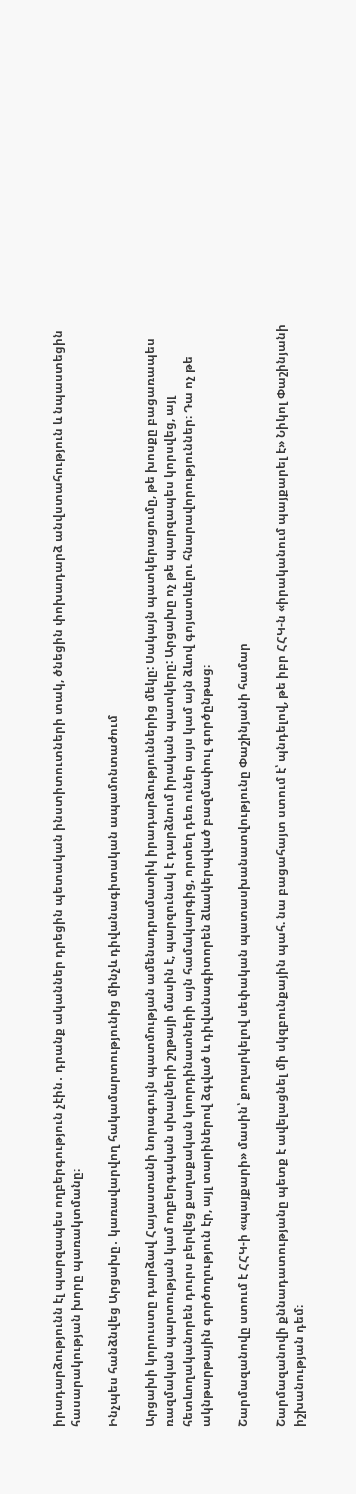իրադարձությունն էլ պարզապես ողբերգություն չէին․ դրանք ականներ դրեցին պետական ինստիտուտների տակ, ծնեցին փոխադարձ անվստահություն և նպաստեցին հասարակության խորը պառակտմանը։

Ինչպես հանձնվեց Արցախը․ կառավարվող հակամարտությունից մինչև դիվանագիտական ապամոնտաժում

Արցախի կորուստը դարձավ Հայաստանի նորագույն պատմության ամենադրամատիկ իրադարձություններից մեկը: Սակայն պատկերացումը, թե խոսքը բացառապես ռազմական պարտության կամ ողբերգական սխալների շղթայի մասին է, պարզունակ է դարձնում իրական պատկերը: Արցախը ոչ թե պարզապես կորսվեց, այլ հետևողականորեն դուրս բերվեց քաղաքական կոորդինատների այն համակարգից, որտեղ դեռ ուներ այս կամ այն ձևով գոյատևելու հնարավորություններ։ Դա ոչ թե ակնթարթային գործողություն էր, այլ տարիներով ձգված և դիվանագիտորեն ձևակերպված բազմափուլ գործընթաց։

Շարմազանովը ստում է ՀՀԿ-ի «պայքարի» մասին՝ քողարկելով սեփական պատասխանատվությունը Փաշինյանի համար

Շարմազանովի քննադատությանը պետք է ավելացնել մի սկզբունքային պահ. նա բացահայտ ստում է՝ պնդելով, թե իբր ՀՀԿ-ն «իրականում պայքարել է» Նիկոլ Փաշինյանի իշխանության դեմ։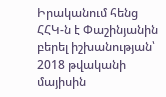Իրականում հենց ՀՀԿ-ն է Փաշինյանին բերել իշխանության՝ 2018 թվականի մայիսին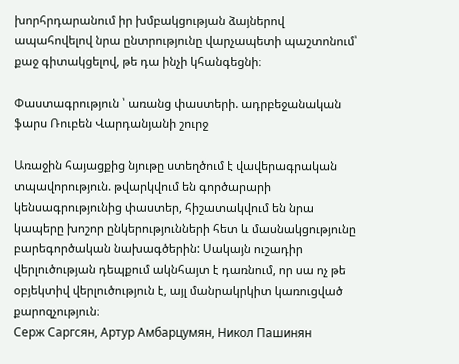խորհրդարանում իր խմբակցության ձայներով ապահովելով նրա ընտրությունը վարչապետի պաշտոնում՝ քաջ գիտակցելով, թե դա ինչի կհանգեցնի։

Փաստագրություն ՝ առանց փաստերի. ադրբեջանական ֆարս Ռուբեն Վարդանյանի շուրջ

Առաջին հայացքից նյութը ստեղծում է վավերագրական տպավորություն. թվարկվում են գործարարի կենսագրությունից փաստեր, հիշատակվում են նրա կապերը խոշոր ընկերությունների հետ և մասնակցությունը բարեգործական նախագծերին: Սակայն ուշադիր վերլուծության դեպքում ակնհայտ է դառնում, որ սա ոչ թե օբյեկտիվ վերլուծություն է, այլ մանրակրկիտ կառուցված քարոզչություն։
Серж Саргсян, Артур Амбарцумян, Никол Пашинян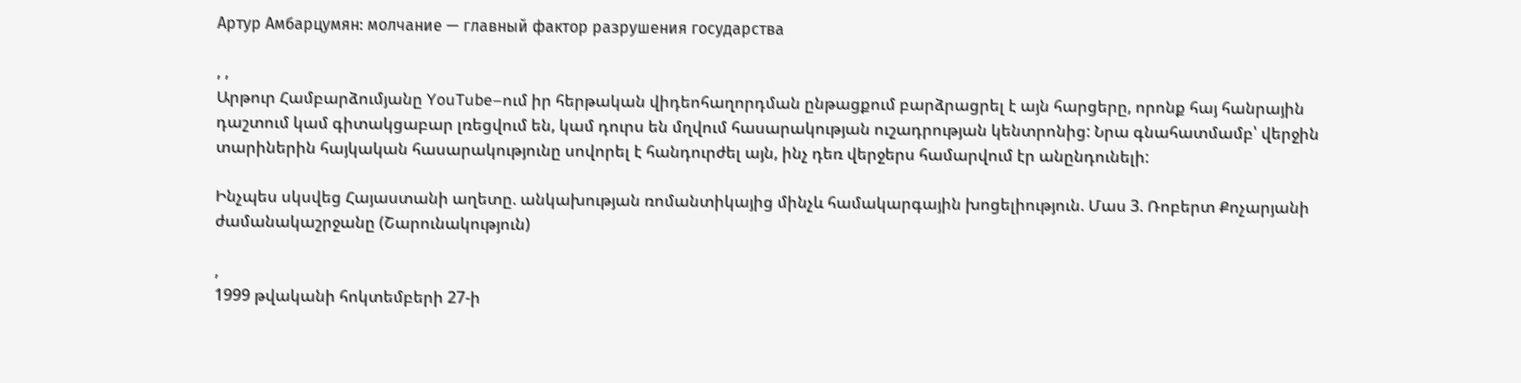Артур Амбарцумян: молчание — главный фактор разрушения государства

, ,
Արթուր Համբարձումյանը YouTube–ում իր հերթական վիդեոհաղորդման ընթացքում բարձրացրել է այն հարցերը, որոնք հայ հանրային դաշտում կամ գիտակցաբար լռեցվում են, կամ դուրս են մղվում հասարակության ուշադրության կենտրոնից: Նրա գնահատմամբ՝ վերջին տարիներին հայկական հասարակությունը սովորել է հանդուրժել այն, ինչ դեռ վերջերս համարվում էր անընդունելի:

Ինչպես սկսվեց Հայաստանի աղետը. անկախության ռոմանտիկայից մինչև համակարգային խոցելիություն. Մաս 3. Ռոբերտ Քոչարյանի ժամանակաշրջանը (Շարունակություն)

,
1999 թվականի հոկտեմբերի 27-ի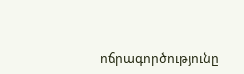ոճրագործությունը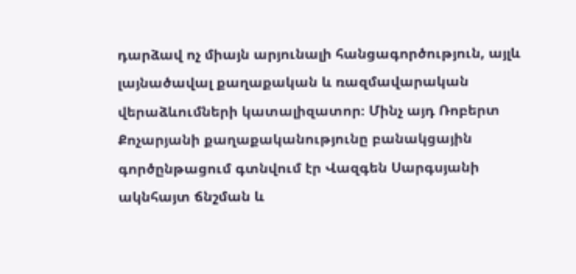դարձավ ոչ միայն արյունալի հանցագործություն, այլև լայնածավալ քաղաքական և ռազմավարական վերաձևումների կատալիզատոր։ Մինչ այդ Ռոբերտ Քոչարյանի քաղաքականությունը բանակցային գործընթացում գտնվում էր Վազգեն Սարգսյանի ակնհայտ ճնշման և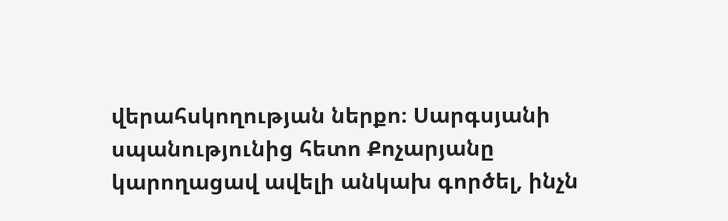վերահսկողության ներքո։ Սարգսյանի սպանությունից հետո Քոչարյանը կարողացավ ավելի անկախ գործել, ինչն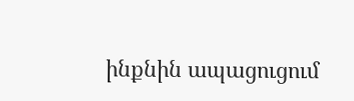ինքնին ապացուցում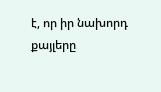է, որ իր նախորդ քայլերը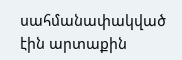սահմանափակված էին արտաքին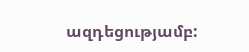ազդեցությամբ: